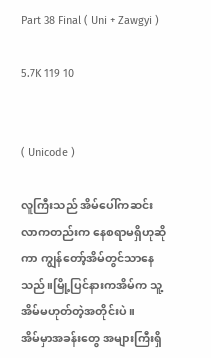Part 38 Final ( Uni + Zawgyi )

5.7K 119 10


( Unicode )

လူကြီးသည် အိမ်ပေါ်ကဆင်းလာကတည်းက နေစရာမရှိဟုဆိုကာ ကျွန်တော့်အိမ်တွင်သာနေသည်။မြို့ပြင်နားကအိမ်က သူ့အိမ်မဟုတ်တဲ့အတိုင်းပဲ။
အိမ်မှာအခန်းတွေ အများကြီးရှိ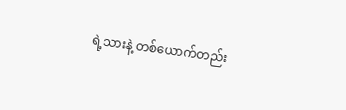ရဲ့သားနဲ့ တစ်ယောက်တည်း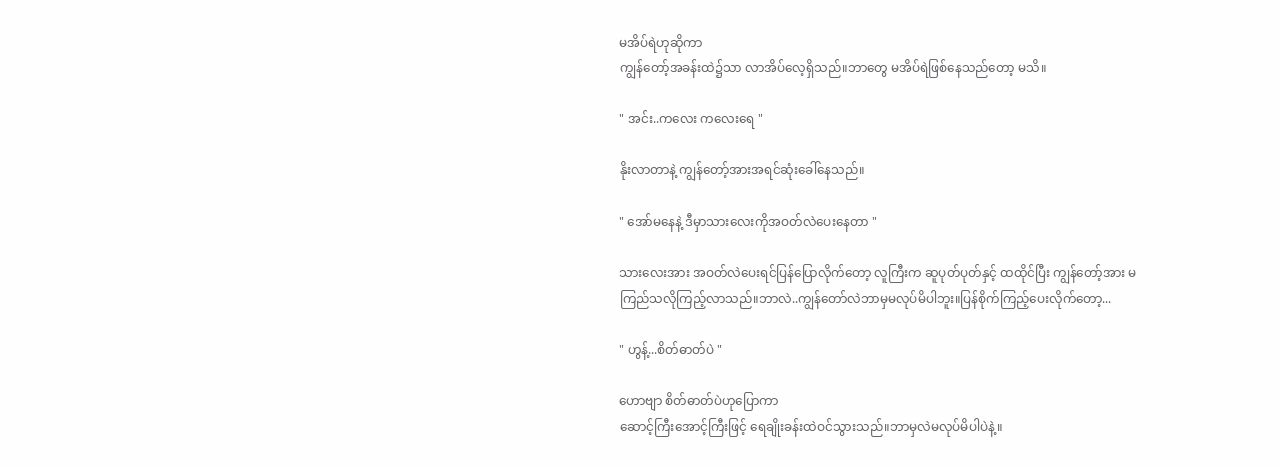မအိပ်ရဲဟုဆိုကာ
ကျွန်တော့်အခန်းထဲ၌သာ လာအိပ်လေ့ရှိသည်။ဘာတွေ မအိပ်ရဲဖြစ်နေသည်တော့ မသိ။

" အင်း..ကလေး ကလေးရေ "

နိုးလာတာနဲ့ ကျွန်တော့်အားအရင်ဆုံးခေါ်နေသည်။

" အော်မနေနဲ့ ဒီမှာသားလေးကိုအဝတ်လဲပေးနေတာ "

သားလေးအား အဝတ်လဲပေးရင်ပြန်ပြောလိုက်တော့ လူကြီးက ဆူပုတ်ပုတ်နှင့် ထထိုင်ပြီး ကျွန်တော့်အား မကြည်သလိုကြည့်လာသည်။ဘာလဲ..ကျွန်တော်လဲဘာမှမလုပ်မိပါဘူး။ပြန်စိုက်ကြည့်ပေးလိုက်တော့...

" ဟွန့်...စိတ်ဓာတ်ပဲ "

ဟောဗျာ စိတ်ဓာတ်ပဲဟုပြောကာ
ဆောင့်ကြီးအောင့်ကြီးဖြင့် ရေချိုးခန်းထဲဝင်သွားသည်။ဘာမှလဲမလုပ်မိပါပဲနဲ့။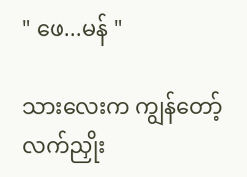" ဖေ...မန် "

သားလေးက ကျွန်တော့်လက်ညှိုး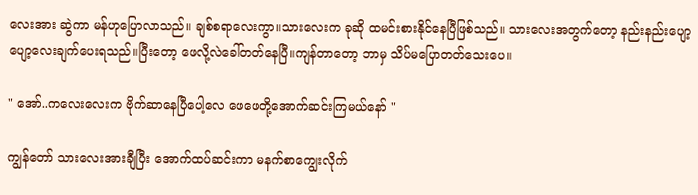လေးအား ဆွဲကာ မန်ဟုပြောလာသည်။ ချစ်စရာလေးကွာ။သားလေးက ခုဆို ထမင်းစားနိုင်နေပြီဖြစ်သည်။ သားလေးအတွက်တော့ နည်းနည်းပျော့
ပျော့လေးချက်ပေးရသည်။ပြီးတော့ ဖေလို့လဲခေါ်တတ်နေပြီ။ကျန်တာတော့ ဘာမှ သိပ်မပြောတတ်သေးပေ။

" အော်..ကလေးလေးက ဗိုက်ဆာနေပြီပေါ့လေ ဖေဖေတို့အောက်ဆင်းကြမယ်နော် "

ကျွန်တော် သားလေးအားချီပြီး အောက်ထပ်ဆင်းကာ မနက်စာကျွေးလိုက်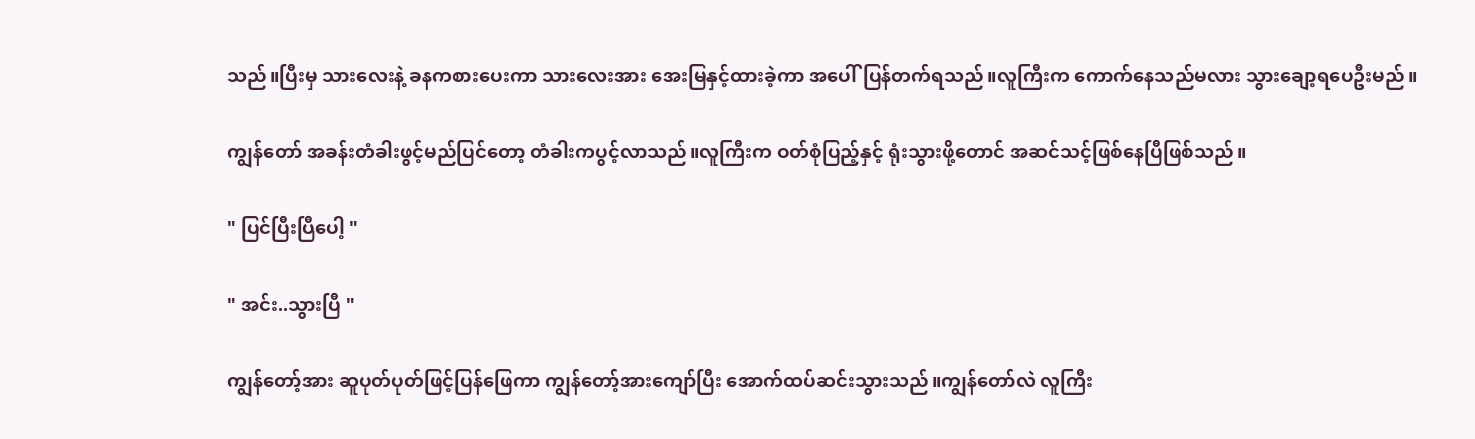သည်။ပြီးမှ သားလေးနဲ့ ခနကစားပေးကာ သားလေးအား အေးမြနှင့်ထားခဲ့ကာ အပေါ်ပြန်တက်ရသည်။လူကြီးက ကောက်နေသည်မလား သွားချော့ရပေဦးမည်။

ကျွန်တော် အခန်းတံခါးဖွင့်မည်ပြင်တော့ တံခါးကပွင့်လာသည်။လူကြီးက ဝတ်စုံပြည့်နှင့် ရုံးသွားဖို့တောင် အဆင်သင့်ဖြစ်နေပြီဖြစ်သည်။

" ပြင်ပြီးပြီပေါ့ "

" အင်း..သွားပြီ "

ကျွန်တော့်အား ဆူပုတ်ပုတ်ဖြင့်ပြန်ဖြေကာ ကျွန်တော့်အားကျော်ပြီး အောက်ထပ်ဆင်းသွားသည်။ကျွန်တော်လဲ လူကြီး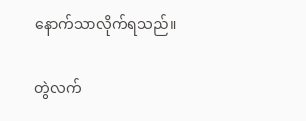နောက်သာလိုက်ရသည်။

တွဲလက်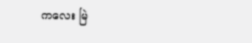ကလေး မြဲ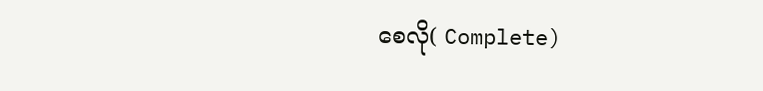စေလို( Complete)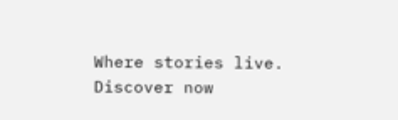Where stories live. Discover now